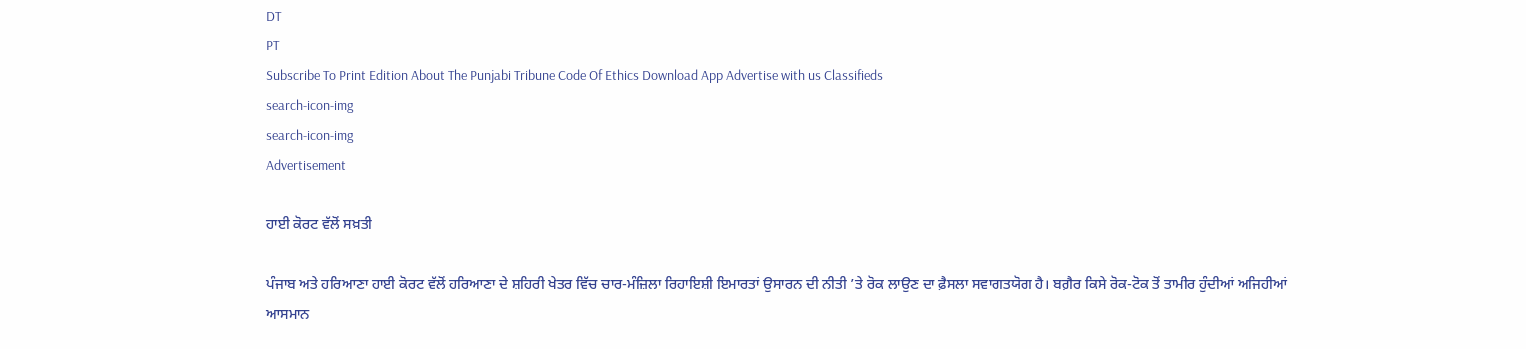DT
PT
Subscribe To Print Edition About The Punjabi Tribune Code Of Ethics Download App Advertise with us Classifieds
search-icon-img
search-icon-img
Advertisement

ਹਾਈ ਕੋਰਟ ਵੱਲੋਂ ਸਖ਼ਤੀ

ਪੰਜਾਬ ਅਤੇ ਹਰਿਆਣਾ ਹਾਈ ਕੋਰਟ ਵੱਲੋਂ ਹਰਿਆਣਾ ਦੇ ਸ਼ਹਿਰੀ ਖੇਤਰ ਵਿੱਚ ਚਾਰ-ਮੰਜ਼ਿਲਾ ਰਿਹਾਇਸ਼ੀ ਇਮਾਰਤਾਂ ਉਸਾਰਨ ਦੀ ਨੀਤੀ ’ਤੇ ਰੋਕ ਲਾਉਣ ਦਾ ਫ਼ੈਸਲਾ ਸਵਾਗਤਯੋਗ ਹੈ। ਬਗ਼ੈਰ ਕਿਸੇ ਰੋਕ-ਟੋਕ ਤੋਂ ਤਾਮੀਰ ਹੁੰਦੀਆਂ ਅਜਿਹੀਆਂ ਆਸਮਾਨ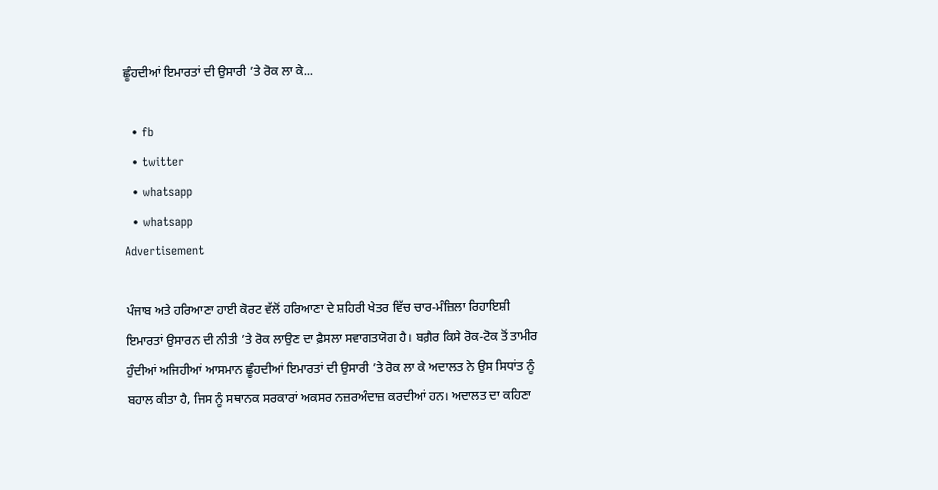ਛੂੰਹਦੀਆਂ ਇਮਾਰਤਾਂ ਦੀ ਉਸਾਰੀ ’ਤੇ ਰੋਕ ਲਾ ਕੇ...

  • fb
  • twitter
  • whatsapp
  • whatsapp
Advertisement

ਪੰਜਾਬ ਅਤੇ ਹਰਿਆਣਾ ਹਾਈ ਕੋਰਟ ਵੱਲੋਂ ਹਰਿਆਣਾ ਦੇ ਸ਼ਹਿਰੀ ਖੇਤਰ ਵਿੱਚ ਚਾਰ-ਮੰਜ਼ਿਲਾ ਰਿਹਾਇਸ਼ੀ ਇਮਾਰਤਾਂ ਉਸਾਰਨ ਦੀ ਨੀਤੀ ’ਤੇ ਰੋਕ ਲਾਉਣ ਦਾ ਫ਼ੈਸਲਾ ਸਵਾਗਤਯੋਗ ਹੈ। ਬਗ਼ੈਰ ਕਿਸੇ ਰੋਕ-ਟੋਕ ਤੋਂ ਤਾਮੀਰ ਹੁੰਦੀਆਂ ਅਜਿਹੀਆਂ ਆਸਮਾਨ ਛੂੰਹਦੀਆਂ ਇਮਾਰਤਾਂ ਦੀ ਉਸਾਰੀ ’ਤੇ ਰੋਕ ਲਾ ਕੇ ਅਦਾਲਤ ਨੇ ਉਸ ਸਿਧਾਂਤ ਨੂੰ ਬਹਾਲ ਕੀਤਾ ਹੈ, ਜਿਸ ਨੂੰ ਸਥਾਨਕ ਸਰਕਾਰਾਂ ਅਕਸਰ ਨਜ਼ਰਅੰਦਾਜ਼ ਕਰਦੀਆਂ ਹਨ। ਅਦਾਲਤ ਦਾ ਕਹਿਣਾ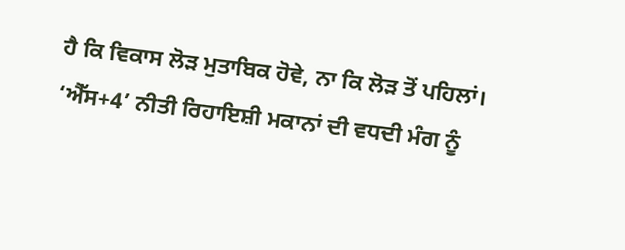ਹੈ ਕਿ ਵਿਕਾਸ ਲੋੜ ਮੁਤਾਬਿਕ ਹੋਵੇ, ਨਾ ਕਿ ਲੋੜ ਤੋਂ ਪਹਿਲਾਂ। ‘ਐੱਸ+4’ ਨੀਤੀ ਰਿਹਾਇਸ਼ੀ ਮਕਾਨਾਂ ਦੀ ਵਧਦੀ ਮੰਗ ਨੂੰ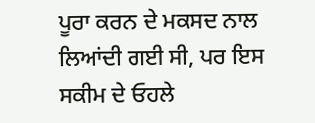ਪੂਰਾ ਕਰਨ ਦੇ ਮਕਸਦ ਨਾਲ ਲਿਆਂਦੀ ਗਈ ਸੀ, ਪਰ ਇਸ ਸਕੀਮ ਦੇ ਓਹਲੇ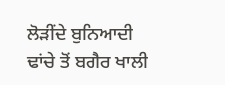ਲੋੜੀਂਦੇ ਬੁਨਿਆਦੀ ਢਾਂਚੇ ਤੋਂ ਬਗੈਰ ਖਾਲੀ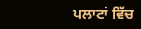ਪਲਾਟਾਂ ਵਿੱਚ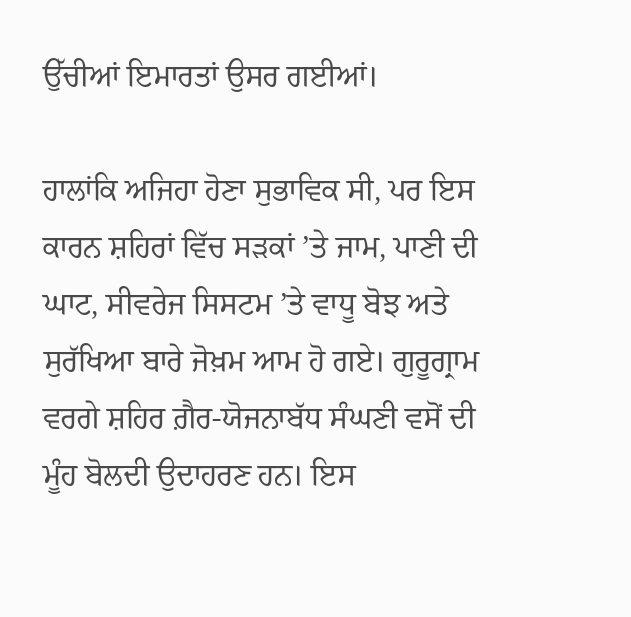ਉੱਚੀਆਂ ਇਮਾਰਤਾਂ ਉਸਰ ਗਈਆਂ।

ਹਾਲਾਂਕਿ ਅਜਿਹਾ ਹੋਣਾ ਸੁਭਾਵਿਕ ਸੀ, ਪਰ ਇਸ ਕਾਰਨ ਸ਼ਹਿਰਾਂ ਵਿੱਚ ਸੜਕਾਂ ’ਤੇ ਜਾਮ, ਪਾਣੀ ਦੀ ਘਾਟ, ਸੀਵਰੇਜ ਸਿਸਟਮ ’ਤੇ ਵਾਧੂ ਬੋਝ ਅਤੇ ਸੁਰੱਖਿਆ ਬਾਰੇ ਜੋਖ਼ਮ ਆਮ ਹੋ ਗਏ। ਗੁਰੂਗ੍ਰਾਮ ਵਰਗੇ ਸ਼ਹਿਰ ਗ਼ੈਰ-ਯੋਜਨਾਬੱਧ ਸੰਘਣੀ ਵਸੋਂ ਦੀ ਮੂੰਹ ਬੋਲਦੀ ਉਦਾਹਰਣ ਹਨ। ਇਸ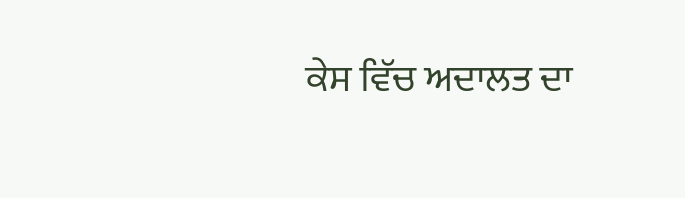ਕੇਸ ਵਿੱਚ ਅਦਾਲਤ ਦਾ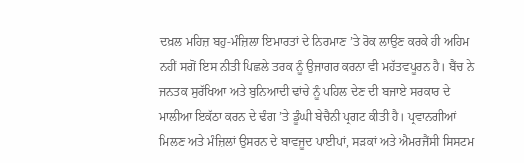ਦਖ਼ਲ ਮਹਿਜ਼ ਬਹੁ-ਮੰਜ਼ਿਲਾ ਇਮਾਰਤਾਂ ਦੇ ਨਿਰਮਾਣ ’ਤੇ ਰੋਕ ਲਾਉਣ ਕਰਕੇ ਹੀ ਅਹਿਮ ਨਹੀਂ ਸਗੋਂ ਇਸ ਨੀਤੀ ਪਿਛਲੇ ਤਰਕ ਨੂੰ ਉਜਾਗਰ ਕਰਨਾ ਵੀ ਮਹੱਤਵਪੂਰਨ ਹੈ। ਬੈਂਚ ਨੇ ਜਨਤਕ ਸੁਰੱਖਿਆ ਅਤੇ ਬੁਨਿਆਦੀ ਢਾਂਚੇ ਨੂੰ ਪਹਿਲ ਦੇਣ ਦੀ ਬਜਾਏ ਸਰਕਾਰ ਦੇ ਮਾਲੀਆ ਇਕੱਠਾ ਕਰਨ ਦੇ ਢੰਗ ’ਤੇ ਡੂੰਘੀ ਬੇਚੈਨੀ ਪ੍ਰਗਟ ਕੀਤੀ ਹੈ। ਪ੍ਰਵਾਨਗੀਆਂ ਮਿਲਣ ਅਤੇ ਮੰਜ਼ਿਲਾਂ ਉਸਰਨ ਦੇ ਬਾਵਜੂਦ ਪਾਈਪਾਂ, ਸੜਕਾਂ ਅਤੇ ਐਮਰਜੈਂਸੀ ਸਿਸਟਮ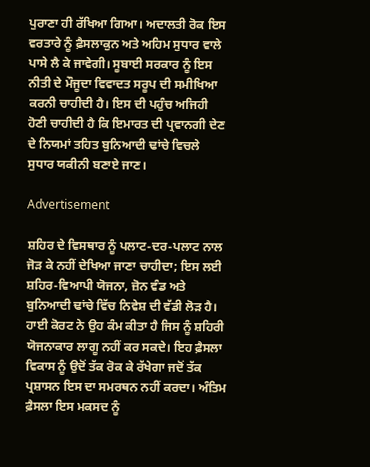ਪੁਰਾਣਾ ਹੀ ਰੱਖਿਆ ਗਿਆ। ਅਦਾਲਤੀ ਰੋਕ ਇਸ ਵਰਤਾਰੇ ਨੂੰ ਫ਼ੈਸਲਾਕੁਨ ਅਤੇ ਅਹਿਮ ਸੁਧਾਰ ਵਾਲੇ ਪਾਸੇ ਲੈ ਕੇ ਜਾਵੇਗੀ। ਸੂਬਾਈ ਸਰਕਾਰ ਨੂੰ ਇਸ ਨੀਤੀ ਦੇ ਮੌਜੂਦਾ ਵਿਵਾਦਤ ਸਰੂਪ ਦੀ ਸਮੀਖਿਆ ਕਰਨੀ ਚਾਹੀਦੀ ਹੈ। ਇਸ ਦੀ ਪਹੁੰਚ ਅਜਿਹੀ ਹੋਣੀ ਚਾਹੀਦੀ ਹੈ ਕਿ ਇਮਾਰਤ ਦੀ ਪ੍ਰਵਾਨਗੀ ਦੇਣ ਦੇ ਨਿਯਮਾਂ ਤਹਿਤ ਬੁਨਿਆਦੀ ਢਾਂਚੇ ਵਿਚਲੇ ਸੁਧਾਰ ਯਕੀਨੀ ਬਣਾਏ ਜਾਣ।

Advertisement

ਸ਼ਹਿਰ ਦੇ ਵਿਸਥਾਰ ਨੂੰ ਪਲਾਟ-ਦਰ-ਪਲਾਟ ਨਾਲ ਜੋੜ ਕੇ ਨਹੀਂ ਦੇਖਿਆ ਜਾਣਾ ਚਾਹੀਦਾ; ਇਸ ਲਈ ਸ਼ਹਿਰ-ਵਿਆਪੀ ਯੋਜਨਾ, ਜ਼ੋਨ ਵੰਡ ਅਤੇ ਬੁਨਿਆਦੀ ਢਾਂਚੇ ਵਿੱਚ ਨਿਵੇਸ਼ ਦੀ ਵੱਡੀ ਲੋੜ ਹੈ। ਹਾਈ ਕੋਰਟ ਨੇ ਉਹ ਕੰਮ ਕੀਤਾ ਹੈ ਜਿਸ ਨੂੰ ਸ਼ਹਿਰੀ ਯੋਜਨਾਕਾਰ ਲਾਗੂ ਨਹੀਂ ਕਰ ਸਕਦੇ। ਇਹ ਫ਼ੈਸਲਾ ਵਿਕਾਸ ਨੂੰ ਉਦੋਂ ਤੱਕ ਰੋਕ ਕੇ ਰੱਖੇਗਾ ਜਦੋਂ ਤੱਕ ਪ੍ਰਸ਼ਾਸਨ ਇਸ ਦਾ ਸਮਰਥਨ ਨਹੀਂ ਕਰਦਾ। ਅੰਤਿਮ ਫ਼ੈਸਲਾ ਇਸ ਮਕਸਦ ਨੂੰ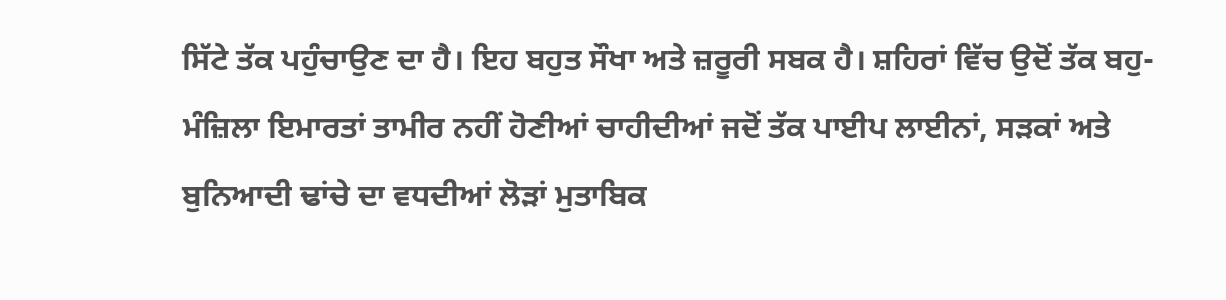ਸਿੱਟੇ ਤੱਕ ਪਹੁੰਚਾਉਣ ਦਾ ਹੈ। ਇਹ ਬਹੁਤ ਸੌਖਾ ਅਤੇ ਜ਼ਰੂਰੀ ਸਬਕ ਹੈ। ਸ਼ਹਿਰਾਂ ਵਿੱਚ ਉਦੋਂ ਤੱਕ ਬਹੁ-ਮੰਜ਼ਿਲਾ ਇਮਾਰਤਾਂ ਤਾਮੀਰ ਨਹੀਂ ਹੋਣੀਆਂ ਚਾਹੀਦੀਆਂ ਜਦੋਂ ਤੱਕ ਪਾਈਪ ਲਾਈਨਾਂ, ਸੜਕਾਂ ਅਤੇ ਬੁਨਿਆਦੀ ਢਾਂਚੇ ਦਾ ਵਧਦੀਆਂ ਲੋੜਾਂ ਮੁਤਾਬਿਕ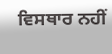ਵਿਸਥਾਰ ਨਹੀਂ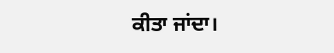ਕੀਤਾ ਜਾਂਦਾ।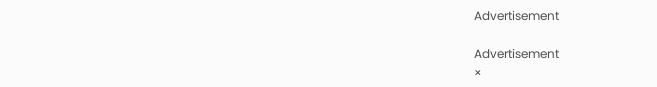Advertisement

Advertisement
×